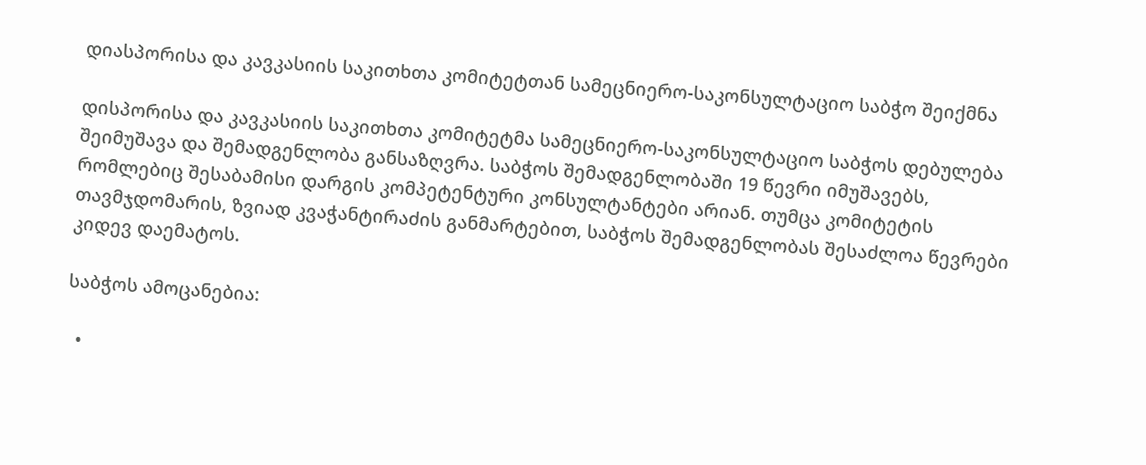დიასპორისა და კავკასიის საკითხთა კომიტეტთან სამეცნიერო-საკონსულტაციო საბჭო შეიქმნა

დისპორისა და კავკასიის საკითხთა კომიტეტმა სამეცნიერო-საკონსულტაციო საბჭოს დებულება შეიმუშავა და შემადგენლობა განსაზღვრა. საბჭოს შემადგენლობაში 19 წევრი იმუშავებს, რომლებიც შესაბამისი დარგის კომპეტენტური კონსულტანტები არიან. თუმცა კომიტეტის თავმჯდომარის, ზვიად კვაჭანტირაძის განმარტებით, საბჭოს შემადგენლობას შესაძლოა წევრები კიდევ დაემატოს.

საბჭოს ამოცანებია:

  •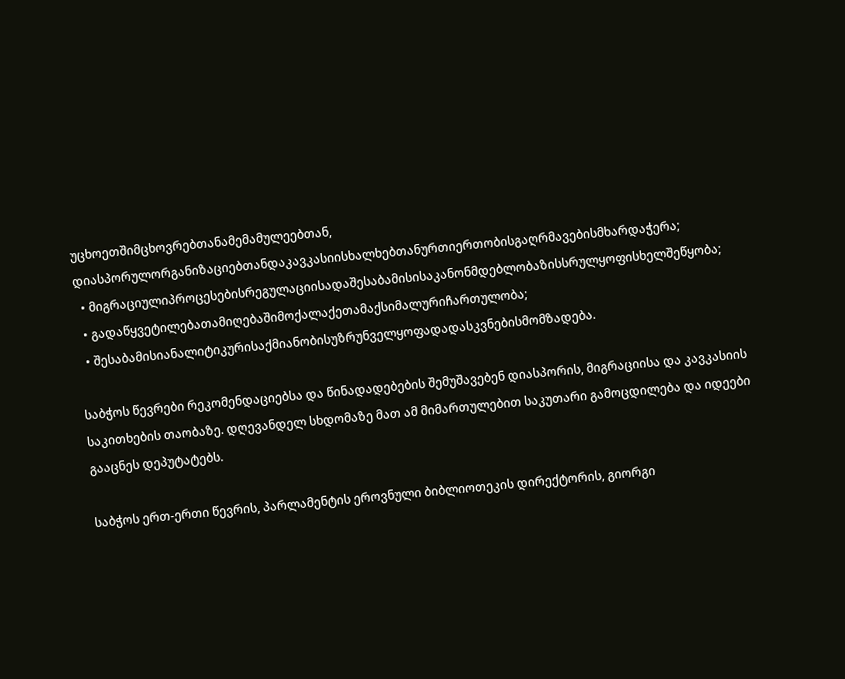უცხოეთშიმცხოვრებთანამემამულეებთან, დიასპორულორგანიზაციებთანდაკავკასიისხალხებთანურთიერთობისგაღრმავებისმხარდაჭერა;
  • მიგრაციულიპროცესებისრეგულაციისადაშესაბამისისაკანონმდებლობაზისსრულყოფისხელშეწყობა;
  • გადაწყვეტილებათამიღებაშიმოქალაქეთამაქსიმალურიჩართულობა;
  • შესაბამისიანალიტიკურისაქმიანობისუზრუნველყოფადადასკვნებისმომზადება.

საბჭოს წევრები რეკომენდაციებსა და წინადადებების შემუშავებენ დიასპორის, მიგრაციისა და კავკასიის საკითხების თაობაზე. დღევანდელ სხდომაზე მათ ამ მიმართულებით საკუთარი გამოცდილება და იდეები გააცნეს დეპუტატებს.

საბჭოს ერთ-ერთი წევრის, პარლამენტის ეროვნული ბიბლიოთეკის დირექტორის, გიორგი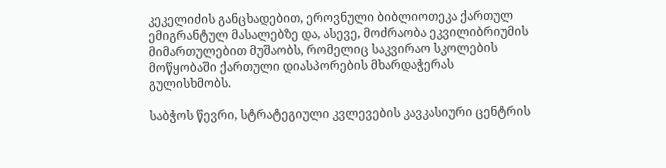კეკელიძის განცხადებით, ეროვნული ბიბლიოთეკა ქართულ ემიგრანტულ მასალებზე და, ასევე, მოძრაობა ეკვილიბრიუმის მიმართულებით მუშაობს, რომელიც საკვირაო სკოლების მოწყობაში ქართული დიასპორების მხარდაჭერას გულისხმობს.

საბჭოს წევრი, სტრატეგიული კვლევების კავკასიური ცენტრის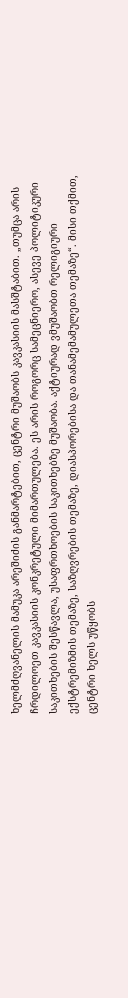ხელმძღვანელის მამუკა არეშიძის განმარტებით, ცენტრი მუშაობს კავკასიის მასშტაბით. „თუმცა არის ჩრდილოეთ კავკასიის კონკრეტული მიმართულება. ეს არის როგორც სამეცნიერო, ასევე პოლიტიკური საკითხების შესწავლა, უსაფრთხოების საკითხებზე მუშაობა. აქტიურად ვმუშაობთ რელიგიური ექსტრემიზმის თემაზე, საზღვრების თემაზე, დიასპორებისა და თანამემამულეთა თემაზე“. მისი თქმით, ცენტრი ხელს უწყობს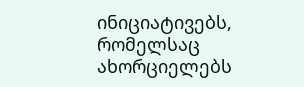ინიციატივებს, რომელსაც ახორციელებს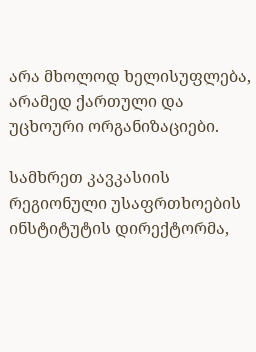არა მხოლოდ ხელისუფლება, არამედ ქართული და უცხოური ორგანიზაციები.

სამხრეთ კავკასიის რეგიონული უსაფრთხოების ინსტიტუტის დირექტორმა,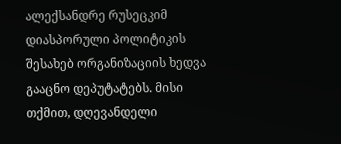ალექსანდრე რუსეცკიმ დიასპორული პოლიტიკის შესახებ ორგანიზაციის ხედვა გააცნო დეპუტატებს. მისი თქმით, დღევანდელი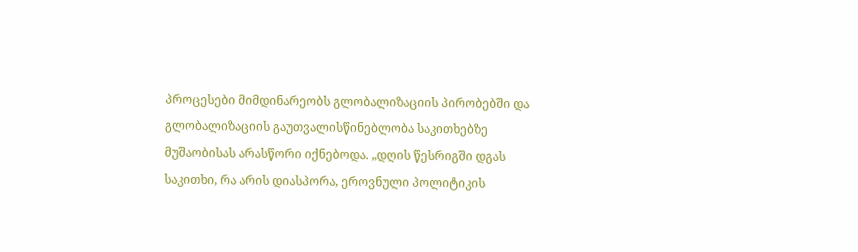პროცესები მიმდინარეობს გლობალიზაციის პირობებში და გლობალიზაციის გაუთვალისწინებლობა საკითხებზე მუშაობისას არასწორი იქნებოდა. „დღის წესრიგში დგას საკითხი, რა არის დიასპორა, ეროვნული პოლიტიკის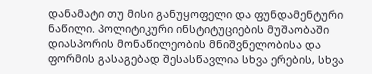დანამატი თუ მისი განუყოფელი და ფუნდამენტური ნაწილი. პოლიტიკური ინსტიტუციების მუშაობაში დიასპორის მონაწილეობის მნიშვნელობისა და ფორმის გასაგებად შესასწავლია სხვა ერების, სხვა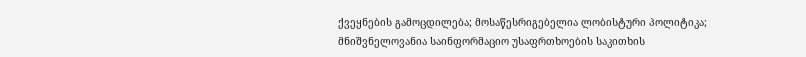ქვეყნების გამოცდილება; მოსაწესრიგებელია ლობისტური პოლიტიკა; მნიშვნელოვანია საინფორმაციო უსაფრთხოების საკითხის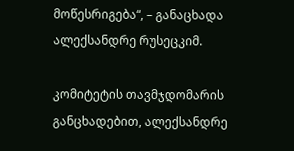მოწესრიგება“, – განაცხადა ალექსანდრე რუსეცკიმ.

კომიტეტის თავმჯდომარის განცხადებით, ალექსანდრე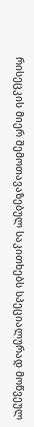რისეცკის მიერ შემოთავაზებულ საკითხებს სპეციალურად მოწვეულ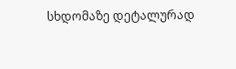სხდომაზე დეტალურად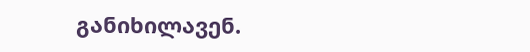განიხილავენ.